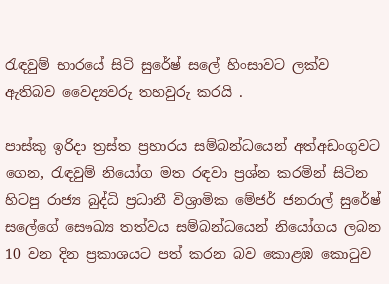රැඳවුම් භාරයේ සිටි සුරේෂ් සලේ හිංසාවට ලක්ව ඇතිබව වෛද්‍යවරු තහවුරු කරයි .

පාස්කු ඉරිදා ත්‍රස්ත ප්‍රහාරය සම්බන්ධයෙන් අත්අඩංගුවට ගෙන, රැඳවුම් නියෝග මත රඳවා ප්‍රශ්න කරමින් සිටින හිටපු රාජ්‍ය බුද්ධි ප්‍රධානී විශ්‍රාමික මේජර් ජනරාල් සුරේෂ් සලේගේ සෞඛ්‍ය තත්වය සම්බන්ධයෙන් නියෝගය ලබන 10 වන දින ප්‍රකාශයට පත් කරන බව කොළඹ කොටුව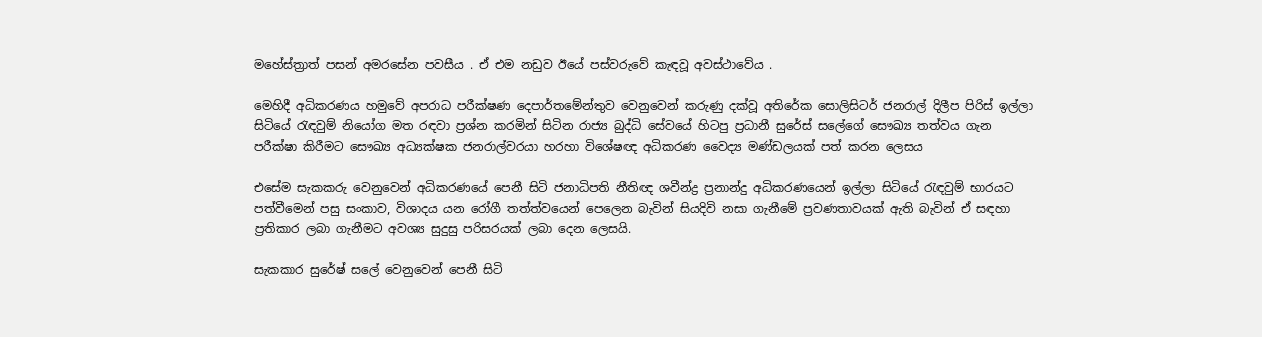මහේස්ත්‍රාත් පසන් අමරසේන පවසීය . ඒ එම නඩුව ඊයේ පස්වරුවේ කැඳවූ අවස්ථාවේය .

මෙහිදී අධිකරණය හමුවේ අපරාධ පරීක්ෂණ දෙපාර්තමේන්තුව වෙනුවෙන් කරුණු දක්වූ අතිරේක සොලිසිටර් ජනරාල් දිලීප පිරිස් ඉල්ලා සිටියේ රැඳවුම් නියෝග මත රඳවා ප්‍රශ්න කරමින් සිටින රාජ්‍ය බුද්ධි සේවයේ හිටපු ප්‍රධානී සුරේස් සලේගේ සෞඛ්‍ය තත්වය ගැන පරීක්ෂා කිරීමට සෞඛ්‍ය අධ්‍යක්ෂක ජනරාල්වරයා හරහා විශේෂඥ අධිකරණ වෛද්‍ය මණ්ඩලයක් පත් කරන ලෙසය

එසේම සැකකරු වෙනුවෙන් අධිකරණයේ පෙනී සිටි ජනාධිපති නීතිඥ ශවීන්ද්‍ර ප්‍රනාන්දු අධිකරණයෙන් ඉල්ලා සිටියේ රැඳවුම් භාරයට පත්වීමෙන් පසු සංකාව, විශාදය යන රෝගී තත්ත්වයෙන් පෙලෙන බැවින් සියදිවි නසා ගැනීමේ ප්‍රවණතාවයක් ඇති බැවින් ඒ සඳහා ප්‍රතිකාර ලබා ගැනීමට අවශ්‍ය සුදුසු පරිසරයක් ලබා දෙන ලෙසයි.

සැකකාර සුරේෂ් සලේ වෙනුවෙන් පෙනී සිටි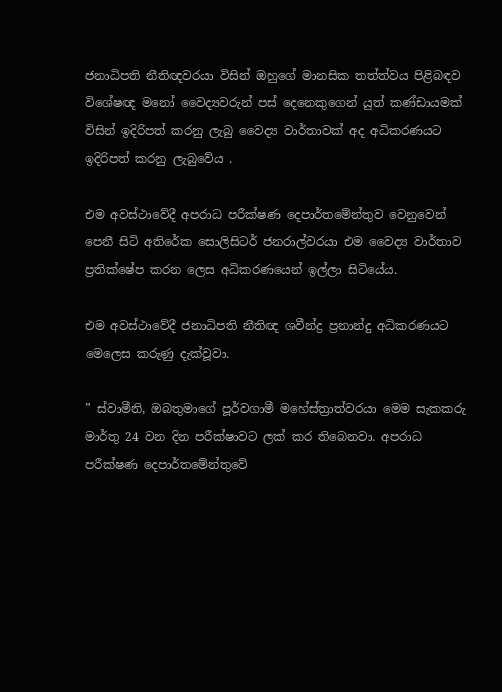ජනාධිපති නීතිඥවරයා විසින් ඔහුගේ මානසික තත්ත්වය පිළිබඳව විශේෂඥ මනෝ වෛද්‍යවරුන් පස් දෙනෙකුගෙන් යුත් කණ්ඩායමක් විසින් ඉදිරිපත් කරනු ලැබු වෛද්‍ය වාර්තාවක් අද අධිකරණයට ඉදිරිපත් කරනු ලැබුවේය .

එම අවස්ථාවේදී අපරාධ පරීක්ෂණ දෙපාර්තමේන්තුව වෙනුවෙන් පෙනී සිටි අතිරේක සොලිසිටර් ජනරාල්වරයා එම වෛද්‍ය වාර්තාව ප්‍රතික්ෂේප කරන ලෙස අධිකරණයෙන් ඉල්ලා සිටියේය.

එම අවස්ථාවේදී ජනාධිපති නීතිඥ ශවීන්ද්‍ර ප්‍රනාන්දු අධිකරණයට මෙලෙස කරුණු දැක්වූවා.

” ස්වාමීනි, ඔබතුමාගේ පූර්වගාමී මහේස්ත්‍රාත්වරයා මෙම සැකකරු මාර්තු 24 වන දින පරීක්ෂාවට ලක් කර තිබෙනවා. අපරාධ පරීක්ෂණ දෙපාර්තමේන්තුවේ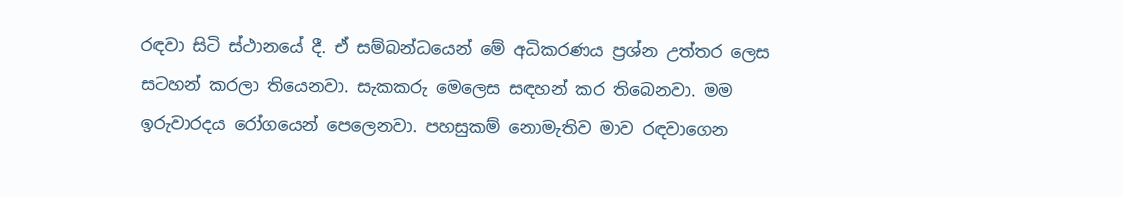රඳවා සිටි ස්ථානයේ දී. ඒ සම්බන්ධයෙන් මේ අධිකරණය ප්‍රශ්න උත්තර ලෙස සටහන් කරලා තියෙනවා. සැකකරු මෙලෙස සඳහන් කර තිබෙනවා. මම ඉරුවාරදය රෝගයෙන් පෙලෙනවා. පහසුකම් නොමැතිව මාව රඳවාගෙන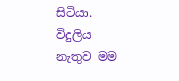සිටියා. විදුලිය නැතුව මම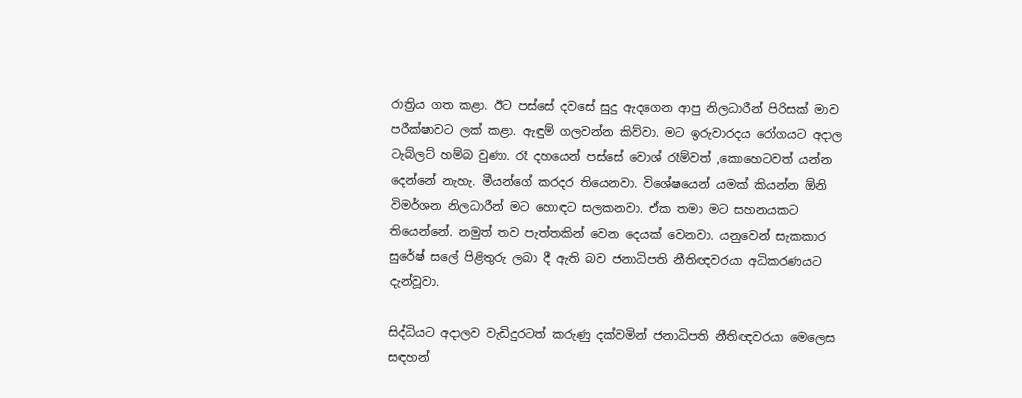රාත්‍රිය ගත කළා. ඊට පස්සේ දවසේ සුදු ඇදගෙන ආපු නිලධාරීන් පිරිසක් මාව පරීක්ෂාවට ලක් කළා. ඇඳුම් ගලවන්න කිව්වා. මට ඉරුවාරදය රෝගයට අදාල ටැබ්ලට් හම්බ වුණා. රෑ දහයෙන් පස්සේ වොශ් රෑම්වත් ,කොහෙටවත් යන්න දෙන්නේ නැහැ. මීයන්ගේ කරදර තියෙනවා. විශේෂයෙන් යමක් කියන්න ඕනි විමර්ශන නිලධාරීන් මට හොඳට සලකනවා. ඒක තමා මට සහනයකට තියෙන්නේ. නමුත් තව පැත්තකින් වෙන දෙයක් වෙනවා. යනුවෙන් සැකකාර සුරේෂ් සලේ පිළිතුරු ලබා දී ඇති බව ජනාධිපති නීතිඥවරයා අධිකරණයට දැන්වූවා.

සිද්ධියට අදාලව වැඩිදුරටත් කරුණු දක්වමින් ජනාධිපති නීතිඥවරයා මෙලෙස සඳහන්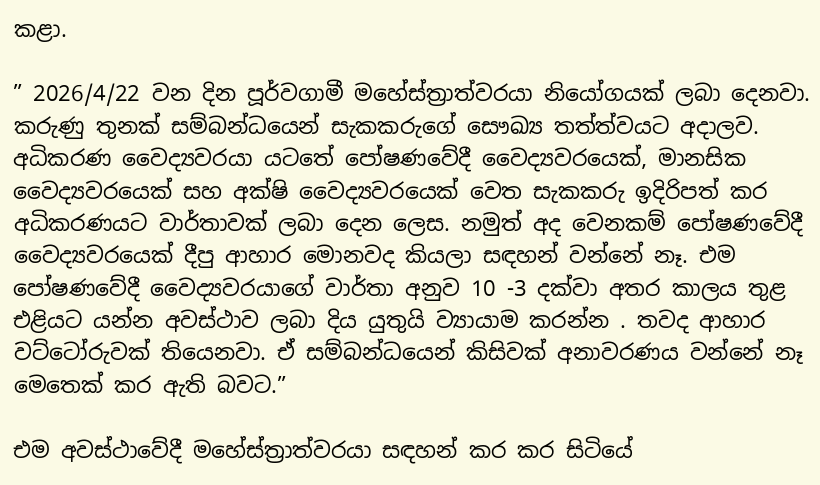කළා.

” 2026/4/22 වන දින පූර්වගාමී මහේස්ත්‍රාත්වරයා නියෝගයක් ලබා දෙනවා. කරුණු තුනක් සම්බන්ධයෙන් සැකකරුගේ සෞඛ්‍ය තත්ත්වයට අදාලව. අධිකරණ වෛද්‍යවරයා යටතේ පෝෂණවේදී වෛද්‍යවරයෙක්, මානසික වෛද්‍යවරයෙක් සහ අක්ෂි වෛද්‍යවරයෙක් වෙත සැකකරු ඉදිරිපත් කර අධිකරණයට වාර්තාවක් ලබා දෙන ලෙස. නමුත් අද වෙනකම් පෝෂණවේදී වෛද්‍යවරයෙක් දීපු ආහාර මොනවද කියලා සඳහන් වන්නේ නෑ. එම පෝෂණවේදී වෛද්‍යවරයාගේ වාර්තා අනුව 10 -3 දක්වා අතර කාලය තුළ එළියට යන්න අවස්ථාව ලබා දිය යුතුයි ව්‍යායාම කරන්න . තවද ආහාර වට්ටෝරුවක් තියෙනවා. ඒ සම්බන්ධයෙන් කිසිවක් අනාවරණය වන්නේ නෑ මෙතෙක් කර ඇති බවට.”

එම අවස්ථාවේදී මහේස්ත්‍රාත්වරයා සඳහන් කර කර සිටියේ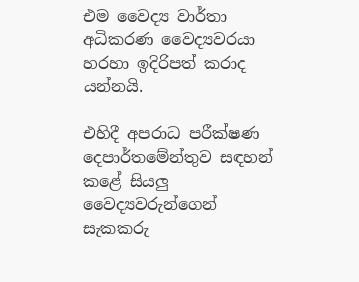එම වෛද්‍ය වාර්තා අධිකරණ වෛද්‍යවරයා හරහා ඉදිරිපත් කරාද යන්නයි.

එහිදී අපරාධ පරීක්ෂණ දෙපාර්තමේන්තුව සඳහන් කළේ සියලු වෛද්‍යවරුන්ගෙන් සැකකරු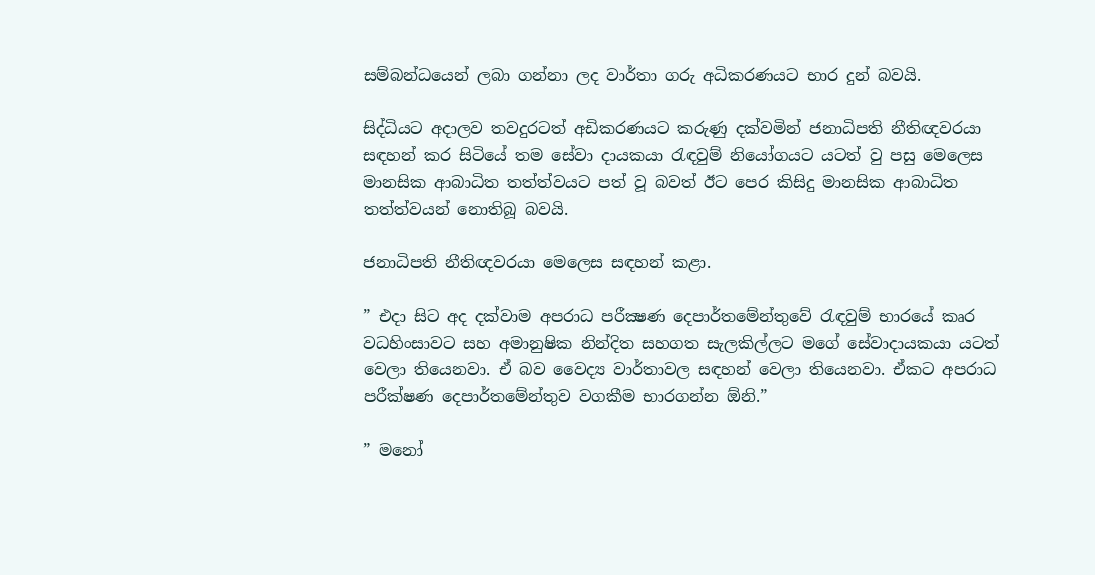සම්බන්ධයෙන් ලබා ගන්නා ලද වාර්තා ගරු අධිකරණයට භාර දුන් බවයි.

සිද්ධියට අදාලව තවදුරටත් අඩිකරණයට කරුණු දක්වමින් ජනාධිපති නීතිඥවරයා සඳහන් කර සිටියේ තම සේවා දායකයා රැඳවුම් නියෝගයට යටත් වු පසු මෙලෙස මානසික ආබාධිත තත්ත්වයට පත් වූ බවත් ඊට පෙර කිසිදු මානසික ආබාධිත තත්ත්වයන් නොතිබූ බවයි.

ජනාධිපති නීතිඥවරයා මෙලෙස සඳහන් කළා.

” එදා සිට අද දක්වාම අපරාධ පරීක්‍ෂණ දෙපාර්තමේන්තුවේ රැඳවුම් භාරයේ කෘර වධහිංසාවට සහ අමානුෂික නින්දිත සහගත සැලකිල්ලට මගේ සේවාදායකයා යටත් වෙලා තියෙනවා. ඒ බව වෛද්‍ය වාර්තාවල සඳහන් වෙලා තියෙනවා. ඒකට අපරාධ පරීක්ෂණ දෙපාර්තමේන්තුව වගකීම භාරගන්න ඕනි.”

” මනෝ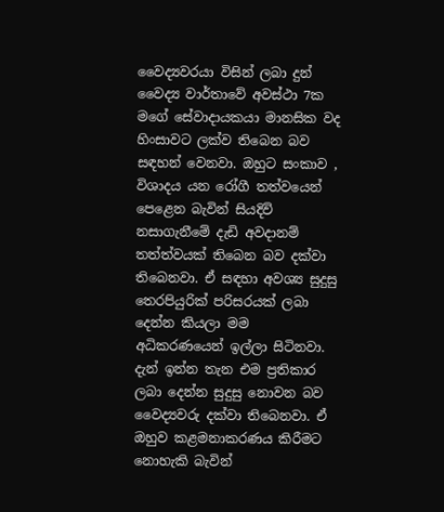වෛද්‍යවරයා විසින් ලබා දුන් වෛද්‍ය වාර්තාවේ අවස්ථා 7ක මගේ සේවාදායකයා මානසික වද හිංසාවට ලක්ව තිබෙන බව සඳහන් වෙනවා. ඔහුට සංකාව , විශාදය යන රෝගී තත්වයෙන් පෙළෙන බැවින් සියදිවි නසාගැනීමේ දැඩි අවදානම් තත්ත්වයක් තිබෙන බව දක්වා තිබෙනවා. ඒ සඳහා අවශ්‍ය සුදුසු තෙරපියුරික් පරිසරයක් ලබා දෙන්න කියලා මම අධිකරණයෙන් ඉල්ලා සිටිනවා. දැන් ඉන්න තැන එම ප්‍රතිකාර ලබා දෙන්න සුදුසු නොවන බව වෛද්‍යවරු දක්වා තිබෙනවා. ඒ ඔහුව කළමනාකරණය කිරීමට නොහැකි බැවින්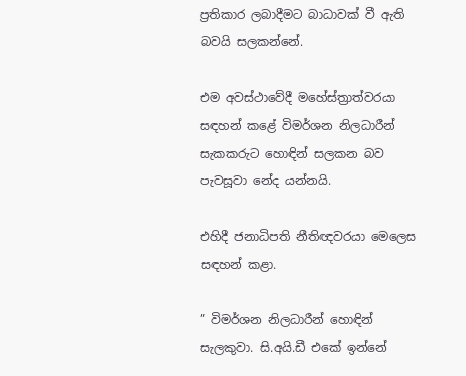ප්‍රතිකාර ලබාදීමට බාධාවක් වී ඇති බවයි සලකන්නේ.

එම අවස්ථාවේදී මහේස්ත්‍රාත්වරයා සඳහන් කළේ විමර්ශන නිලධාරීන් සැකකරුට හොඳින් සලකන බව පැවසූවා නේද යන්නයි.

එහිදී ජනාධිපති නීතිඥවරයා මෙලෙස සඳහන් කළා.

” විමර්ශන නිලධාරීන් හොඳින් සැලකුවා. සි.අයි.ඩී එකේ ඉන්නේ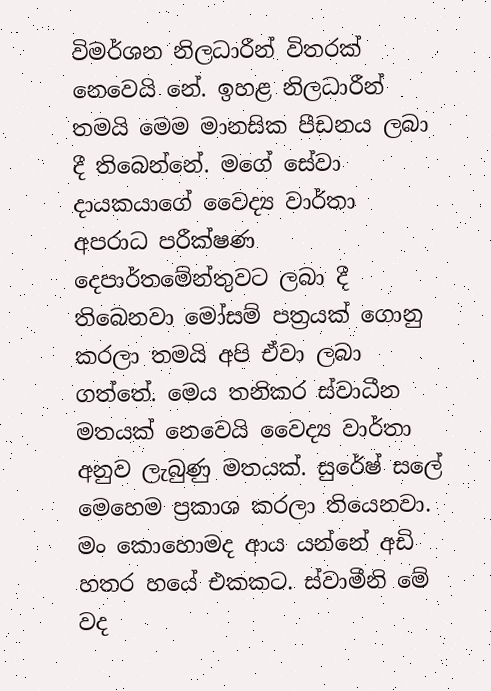විමර්ශන නිලධාරීන් විතරක් නෙවෙයි නේ. ඉහළ නිලධාරීන් තමයි මෙම මානසික පීඩනය ලබා දී තිබෙන්නේ. මගේ සේවා දායකයාගේ වෛද්‍ය වාර්තා අපරාධ පරීක්ෂණ දෙපාර්තමේන්තුවට ලබා දී තිබෙනවා මෝසම් පත්‍රයක් ගොනු කරලා තමයි අපි ඒවා ලබා ගත්තේ. මෙය තනිකර ස්වාධීන මතයක් නෙවෙයි වෛද්‍ය වාර්තා අනුව ලැබුණු මතයක්. සුරේෂ් සලේ මෙහෙම ප්‍රකාශ කරලා තියෙනවා. මං කොහොමද ආය යන්නේ අඩි හතර හයේ එකකට. ස්වාමීනි මේ වද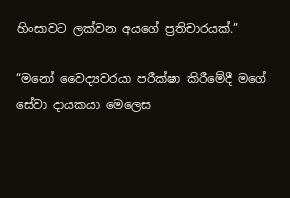හිංසාවට ලක්වන අයගේ ප්‍රතිචාරයක්.”

“මනෝ වෛද්‍යවරයා පරීක්ෂා කිරීමේදී මගේ සේවා දායකයා මෙලෙස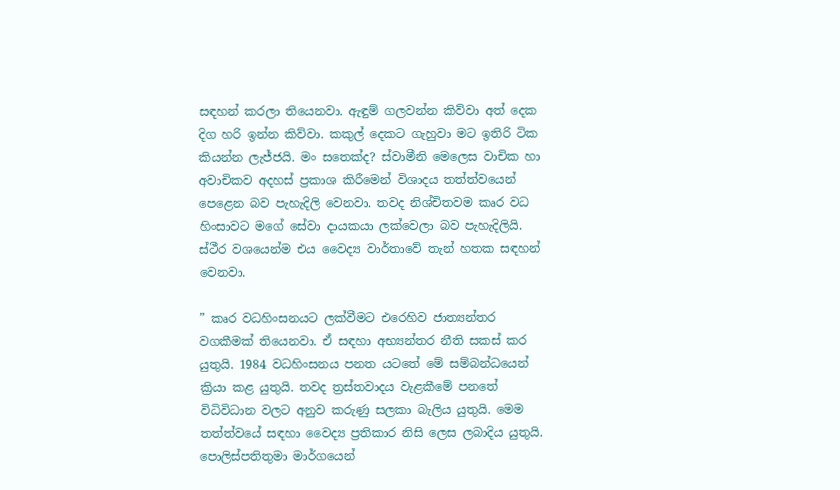සඳහන් කරලා තියෙනවා. ඇඳුම් ගලවන්න කිව්වා අත් දෙක දිග හරි ඉන්න කිව්වා. කකුල් දෙකට ගැහුවා මට ඉතිරි ටික කියන්න ලැජ්ජයි. මං සතෙක්ද? ස්වාමීනි මෙලෙස වාචික හා අවාචිකව අදහස් ප්‍රකාශ කිරීමෙන් විශාදය තත්ත්වයෙන් පෙළෙන බව පැහැදිලි වෙනවා. තවද නිශ්චිතවම කෘර වධ හිංසාවට මගේ සේවා දායකයා ලක්වෙලා බව පැහැදිලියි. ස්ථීර වශයෙන්ම එය වෛද්‍ය වාර්තාවේ තැන් හතක සඳහන් වෙනවා.

” කෘර වධහිංසනයට ලක්වීමට එරෙහිව ජාත්‍යන්තර වගකීමක් තියෙනවා. ඒ සඳහා අභ්‍යන්තර නීති සකස් කර යුතුයි. 1984 වධහිංසනය පනත යටතේ මේ සම්බන්ධයෙන් ක්‍රියා කළ යුතුයි. තවද ත්‍රස්තවාදය වැළකීමේ පනතේ විධිවිධාන වලට අනුව කරුණු සලකා බැලිය යුතුයි. මෙම තත්ත්වයේ සඳහා වෛද්‍ය ප්‍රතිකාර නිසි ලෙස ලබාදිය යුතුයි. පොලිස්පතිතුමා මාර්ගයෙන්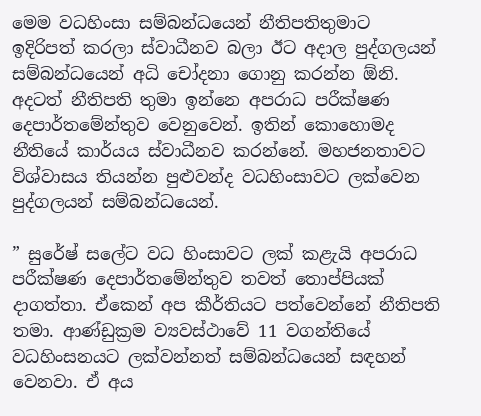මෙම වධහිංසා සම්බන්ධයෙන් නීතිපතිතුමාට ඉදිරිපත් කරලා ස්වාධීනව බලා ඊට අදාල පුද්ගලයන් සම්බන්ධයෙන් අධි චෝදනා ගොනු කරන්න ඕනි. අදටත් නීතිපති තුමා ඉන්නෙ අපරාධ පරීක්ෂණ දෙපාර්තමේන්තුව වෙනුවෙන්. ඉතින් කොහොමද නීතියේ කාර්යය ස්වාධීනව කරන්නේ. මහජනතාවට විශ්වාසය තියන්න පුළුවන්ද වධහිංසාවට ලක්වෙන පුද්ගලයන් සම්බන්ධයෙන්.

” සුරේෂ් සලේට වධ හිංසාවට ලක් කළැයි අපරාධ පරීක්ෂණ දෙපාර්තමේන්තුව තවත් තොප්පියක් දාගත්තා. ඒකෙන් අප කීර්තියට පත්වෙන්නේ නීතිපති තමා. ආණ්ඩුක්‍රම ව්‍යවස්ථාවේ 11 වගන්තියේ වධහිංසනයට ලක්වන්නත් සම්බන්ධයෙන් සඳහන් වෙනවා. ඒ අය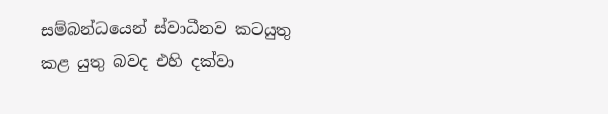සම්බන්ධයෙන් ස්වාධීනව කටයුතු කළ යුතු බවද එහි දක්වා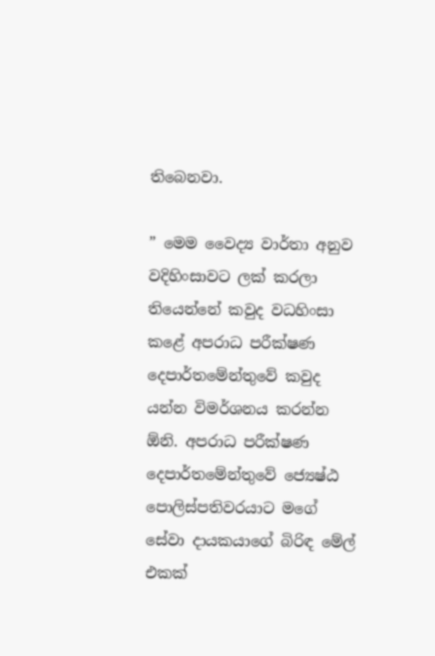තිබෙනවා.

” මෙම වෛද්‍ය වාර්තා අනුව වදිහිංසාවට ලක් කරලා තියෙන්නේ කවුද වධහිංසා කළේ අපරාධ පරීක්ෂණ දෙපාර්තමේන්තුවේ කවුද යන්න විමර්ශනය කරන්න ඕනි. අපරාධ පරීක්ෂණ දෙපාර්තමේන්තුවේ ජ්‍යෙෂ්ඨ පොලිස්පතිවරයාට මගේ සේවා දායකයාගේ බිරිඳ මේල් එකක්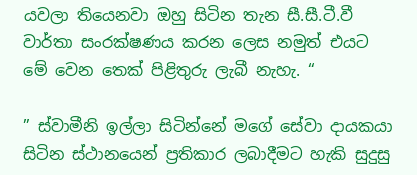යවලා තියෙනවා ඔහු සිටින තැන සී.සී.ටී.වී වාර්තා සංරක්ෂණය කරන ලෙස නමුත් එයට මේ වෙන තෙක් පිළිතුරු ලැබී නැහැ. “

” ස්වාමීනි ඉල්ලා සිටින්නේ මගේ සේවා දායකයා සිටින ස්ථානයෙන් ප්‍රතිකාර ලබාදීමට හැකි සුදුසු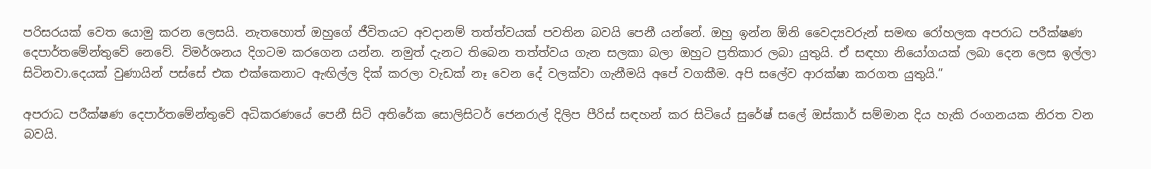පරිසරයක් වෙත යොමු කරන ලෙසයි. නැතහොත් ඔහුගේ ජීවිතයට අවදානම් තත්ත්වයක් පවතින බවයි පෙනී යන්නේ. ඔහු ඉන්න ඕනි වෛද්‍යවරුන් සමඟ රෝහලක අපරාධ පරීක්ෂණ දෙපාර්තමේන්තුවේ නෙවේ. විමර්ශනය දිගටම කරගෙන යන්න. නමුත් දැනට තිබෙන තත්ත්වය ගැන සලකා බලා ඔහුට ප්‍රතිකාර ලබා යුතුයි. ඒ සඳහා නියෝගයක් ලබා දෙන ලෙස ඉල්ලා සිටිනවා.දෙයක් වුණායින් පස්සේ එක එක්කෙනාට ඇඟිල්ල දික් කරලා වැඩක් නෑ වෙන දේ වලක්වා ගැනීමයි අපේ වගකීම. අපි සලේව ආරක්ෂා කරගත යුතුයි.”

අපරාධ පරීක්ෂණ දෙපාර්තමේන්තුවේ අධිකරණයේ පෙනී සිටි අතිරේක සොලිසිටර් ජෙනරාල් දිලිප පීරිස් සඳහන් කර සිටියේ සුරේෂ් සලේ ඔස්කාර් සම්මාන දිය හැකි රංගනයක නිරත වන බවයි.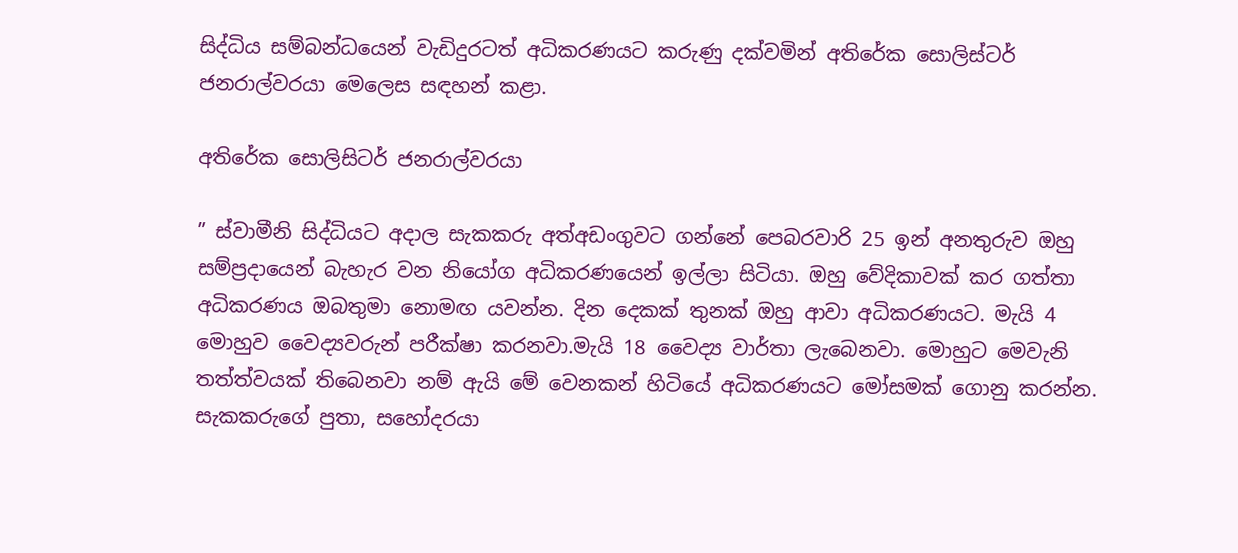සිද්ධිය සම්බන්ධයෙන් වැඩිදුරටත් අධිකරණයට කරුණු දක්වමින් අතිරේක සොලිස්ටර් ජනරාල්වරයා මෙලෙස සඳහන් කළා.

අතිරේක සොලිසිටර් ජනරාල්වරයා

” ස්වාමීනි සිද්ධියට අදාල සැකකරු අත්අඩංගුවට ගන්නේ පෙබරවාරි 25 ඉන් අනතුරුව ඔහු සම්ප්‍රදායෙන් බැහැර වන නියෝග අධිකරණයෙන් ඉල්ලා සිටියා. ඔහු වේදිකාවක් කර ගත්තා අධිකරණය ඔබතුමා නොමඟ යවන්න. දින දෙකක් තුනක් ඔහු ආවා අධිකරණයට. මැයි 4 මොහුව වෛද්‍යවරුන් පරීක්ෂා කරනවා.මැයි 18 වෛද්‍ය වාර්තා ලැබෙනවා. මොහුට මෙවැනි තත්ත්වයක් තිබෙනවා නම් ඇයි මේ වෙනකන් හිටියේ අධිකරණයට මෝසමක් ගොනු කරන්න. සැකකරුගේ පුතා, සහෝදරයා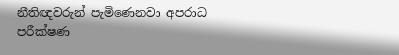නීතිඥවරුන් පැමිණෙනවා අපරාධ පරීක්ෂණ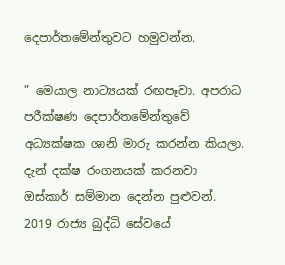දෙපාර්තමේන්තුවට හමුවන්න.

” මෙයාල නාට්‍යයක් රඟපෑවා. අපරාධ පරීක්ෂණ දෙපාර්තමේන්තුවේ අධ්‍යක්ෂක ශානි මාරු කරන්න කියලා. දැන් දක්ෂ රංගනයක් කරනවා ඔස්කාර් සම්මාන දෙන්න පුළුවන්. 2019 රාජ්‍ය බුද්ධි සේවයේ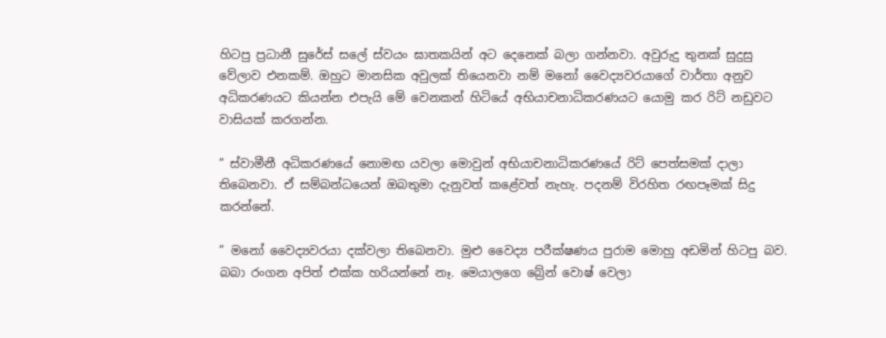හිටපු ප්‍රධානී සුරේස් සලේ ස්වයං ඝාතකයින් අට දෙනෙක් බලා ගන්නවා. අවුරුදු තුනක් සුදුසු වේලාව එනකම්. ඔහුට මානසික අවුලක් තියෙනවා නම් මනෝ වෛද්‍යවරයාගේ වාර්තා අනුව අධිකරණයට කියන්න එපැයි මේ වෙනකන් හිටියේ අභියාචනාධිකරණයට යොමු කර රිට් නඩුවට වාසියක් කරගන්න.

” ස්වාමීනී අධිකරණයේ නොමඟ යවලා මොවුන් අභියාචනාධිකරණයේ රිට් පෙත්සමක් දාලා තිබෙනවා. ඒ සම්බන්ධයෙන් ඔබතුමා දැනුවත් කළේවත් නැහැ. පදනම් විරහිත රඟපෑමක් සිදු කරන්නේ.

” මනෝ වෛද්‍යවරයා දක්වලා තිබෙනවා. මුළු වෛද්‍ය පරීක්ෂණය පුරාම මොහු අඩමින් හිටපු බව. බබා රංගන අපිත් එක්ක හරියන්නේ නෑ. මෙයාලගෙ බ්‍රේන් වොෂ් වෙලා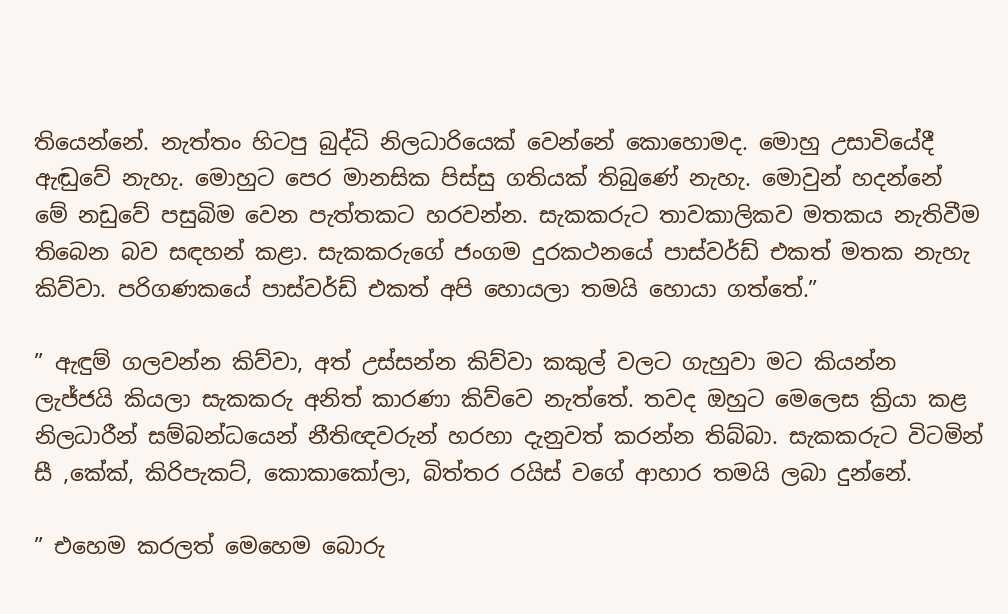තියෙන්නේ. නැත්තං හිටපු බුද්ධි නිලධාරියෙක් වෙන්නේ කොහොමද. මොහු උසාවියේදී ඇඬුවේ නැහැ. මොහුට පෙර මානසික පිස්සු ගතියක් තිබුණේ නැහැ. මොවුන් හදන්නේ මේ නඩුවේ පසුබිම වෙන පැත්තකට හරවන්න. සැකකරුට තාවකාලිකව මතකය නැතිවීම තිබෙන බව සඳහන් කළා. සැකකරුගේ ජංගම දුරකථනයේ පාස්වර්ඩ් එකත් මතක නැහැ කිව්වා. පරිගණකයේ පාස්වර්ඩ් එකත් අපි හොයලා තමයි හොයා ගත්තේ.”

” ඇඳුම් ගලවන්න කිව්වා, අත් උස්සන්න කිව්වා කකුල් වලට ගැහුවා මට කියන්න ලැජ්ජයි කියලා සැකකරු අනිත් කාරණා කිව්වෙ නැත්තේ. තවද ඔහුට මෙලෙස ක්‍රියා කළ නිලධාරීන් සම්බන්ධයෙන් නීතිඥවරුන් හරහා දැනුවත් කරන්න තිබ්බා. සැකකරුට විටමින් සී ,කේක්, කිරිපැකට්, කොකාකෝලා, බිත්තර රයිස් වගේ ආහාර තමයි ලබා දුන්නේ.

” එහෙම කරලත් මෙහෙම බොරු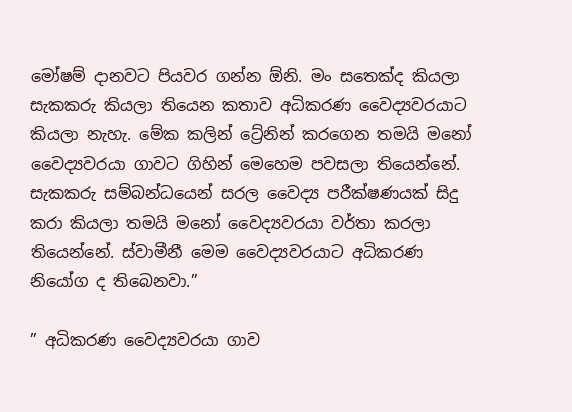මෝෂම් දානවට පියවර ගන්න ඕනි. මං සතෙක්ද කියලා සැකකරු කියලා තියෙන කතාව අධිකරණ වෛද්‍යවරයාට කියලා නැහැ. මේක කලින් ට්‍රේනින් කරගෙන තමයි මනෝ වෛද්‍යවරයා ගාවට ගිහින් මෙහෙම පවසලා තියෙන්නේ. සැකකරු සම්බන්ධයෙන් සරල වෛද්‍ය පරීක්ෂණයක් සිදු කරා කියලා තමයි මනෝ වෛද්‍යවරයා වර්තා කරලා තියෙන්නේ. ස්වාමීනී මෙම වෛද්‍යවරයාට අධිකරණ නියෝග ද තිබෙනවා.”

” අධිකරණ වෛද්‍යවරයා ගාව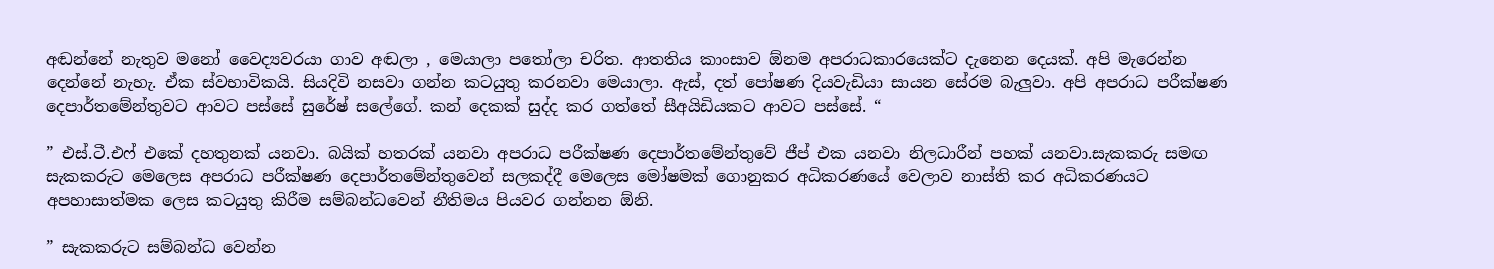අඬන්නේ නැතුව මනෝ වෛද්‍යවරයා ගාව අඬලා , මෙයාලා පතෝලා චරිත. ආතතිය කාංසාව ඕනම අපරාධකාරයෙක්ට දැනෙන දෙයක්. අපි මැරෙන්න දෙන්නේ නැහැ. ඒක ස්වභාවිකයි. සියදිවි නසවා ගන්න කටයුතු කරනවා මෙයාලා. ඇස්, දත් පෝෂණ දියවැඩියා සායන සේරම බැලුවා. අපි අපරාධ පරීක්ෂණ දෙපාර්තමේන්තුවට ආවට පස්සේ සුරේෂ් සලේගේ. කන් දෙකක් සුද්ද කර ගත්තේ සීඅයිඩියකට ආවට පස්සේ. “

” එස්.ටී.එෆ් එකේ දහතුනක් යනවා. බයික් හතරක් යනවා අපරාධ පරීක්ෂණ දෙපාර්තමේන්තුවේ ජීප් එක යනවා නිලධාරීන් පහක් යනවා.සැකකරු සමඟ සැකකරුට මෙලෙස අපරාධ පරීක්ෂණ දෙපාර්තමේන්තුවෙන් සලකද්දී මෙලෙස මෝෂමක් ගොනුකර අධිකරණයේ වෙලාව නාස්ති කර අධිකරණයට අපහාසාත්මක ලෙස කටයුතු කිරීම සම්බන්ධවෙන් නීතිමය පියවර ගන්නන ඕනි.

” සැකකරුට සම්බන්ධ වෙන්න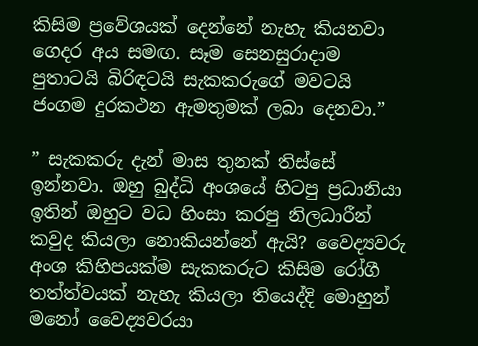කිසිම ප්‍රවේශයක් දෙන්නේ නැහැ කියනවා ගෙදර අය සමඟ. සෑම සෙනසුරාදාම පුතාටයි බිරිඳටයි සැකකරුගේ මවටයි ජංගම දුරකථන ඇමතුමක් ලබා දෙනවා.”

” සැකකරු දැන් මාස තුනක් තිස්සේ ඉන්නවා. ඔහු බුද්ධි අංශයේ හිටපු ප්‍රධානියා ඉතින් ඔහුට වධ හිංසා කරපු නිලධාරීන් කවුද කියලා නොකියන්නේ ඇයි? වෛද්‍යවරු අංශ කිහිපයක්ම සැකකරුට කිසිම රෝගී තත්ත්වයක් නැහැ කියලා තියෙද්දි මොහුන් මනෝ වෛද්‍යවරයා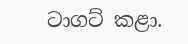ටාගට් කළා.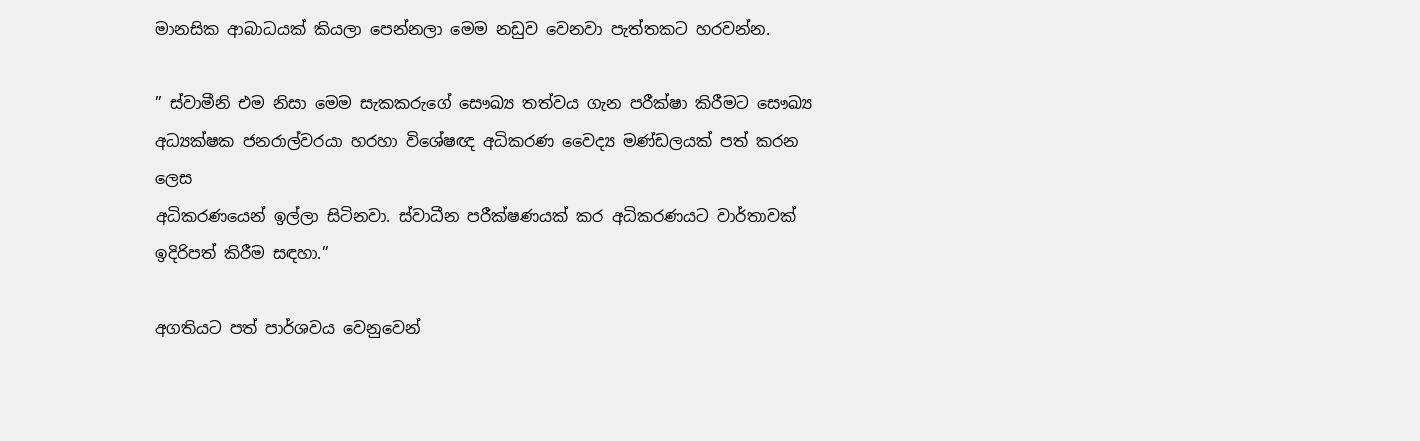මානසික ආබාධයක් කියලා පෙන්නලා මෙම නඩුව වෙනවා පැත්තකට හරවන්න.

” ස්වාමීනි එම නිසා මෙම සැකකරුගේ සෞඛ්‍ය තත්වය ගැන පරීක්ෂා කිරීමට සෞඛ්‍ය අධ්‍යක්ෂක ජනරාල්වරයා හරහා විශේෂඥ අධිකරණ වෛද්‍ය මණ්ඩලයක් පත් කරන ලෙස
අධිකරණයෙන් ඉල්ලා සිටිනවා. ස්වාධීන පරීක්ෂණයක් කර අධිකරණයට වාර්තාවක් ඉදිරිපත් කිරීම සඳහා.”

අගතියට පත් පාර්ශවය වෙනුවෙන්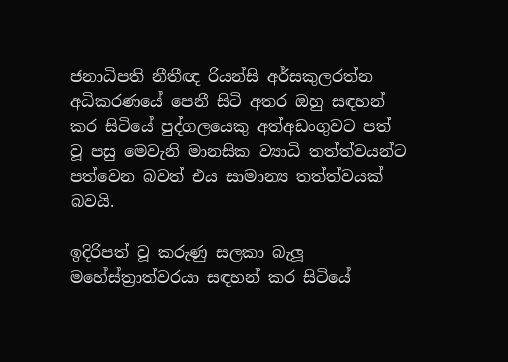ජනාධිපති නීතීඥ රියන්සි අර්සකුලරත්න අධිකරණයේ පෙනී සිටි අතර ඔහු සඳහන් කර සිටියේ පුද්ගලයෙකු අත්අඩංගුවට පත් වූ පසු මෙවැනි මානසික ව්‍යාධි තත්ත්වයන්ට පත්වෙන බවත් එය සාමාන්‍ය තත්ත්වයක් බවයි.

ඉදිරිපත් වූ කරුණු සලකා බැලූ මහේස්ත්‍රාත්වරයා සඳහන් කර සිටියේ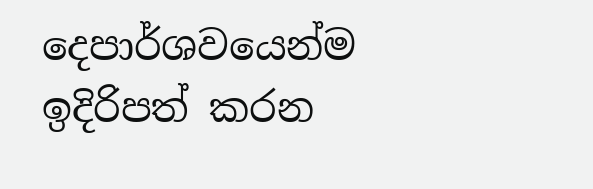දෙපාර්ශවයෙන්ම ඉදිරිපත් කරන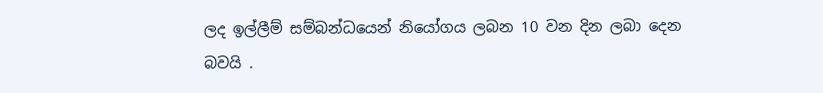ලද ඉල්ලීම් සම්බන්ධයෙන් නියෝගය ලබන 10 වන දින ලබා දෙන බවයි .